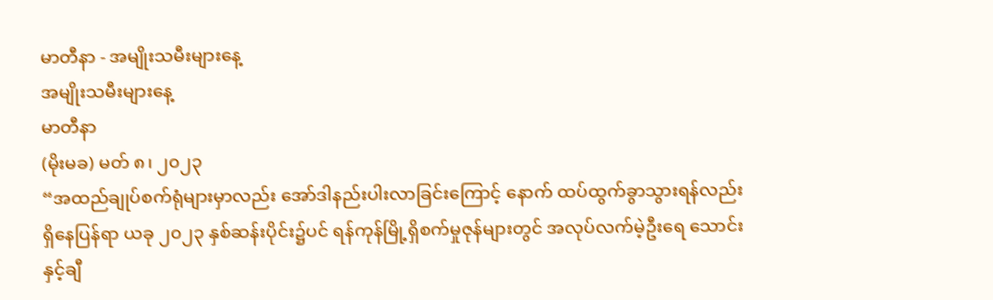မာတီနာ - အမျိုးသမီးများနေ့
အမျိုးသမီးများနေ့
မာတီနာ
(မိုးမခ) မတ် ၈၊ ၂၀၂၃
“အထည်ချုပ်စက်ရုံများမှာလည်း အော်ဒါနည်းပါးလာခြင်းကြောင့် နောက် ထပ်ထွက်ခွာသွားရန်လည်း ရှိနေပြန်ရာ ယခု ၂၀၂၃ နှစ်ဆန်းပိုင်း၌ပင် ရန်ကုန်မြို့ရှိစက်မှုဇုန်များတွင် အလုပ်လက်မဲ့ဦးရေ သောင်းနှင့်ချီ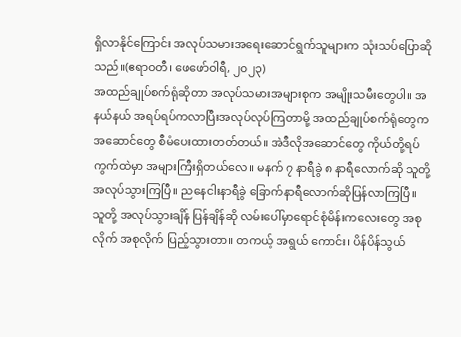ရှိလာနိုင်ကြောင်း အလုပ်သမားအရေးဆောင်ရွက်သူများက သုံးသပ်ပြောဆိုသည်။(ဧရာဝတီ၊ ဖေဖော်ဝါရီ, ၂၀၂၃)
အထည်ချုပ်စက်ရုံဆိုတာ အလုပ်သမားအများစုက အမျိုးသမီးတွေပါ။ အနယ်နယ် အရပ်ရပ်ကလာပြီးအလုပ်လုပ်ကြတာမို့ အထည်ချုပ်စက်ရုံတွေကအဆောင်တွေ စီမံပေးထားတတ်တယ်။ အဲဒီလိုအဆောင်တွေ ကိုယ်တို့ရပ်ကွက်ထဲမှာ အများကြီးရှိတယ်လေ။ မနက် ၇ နာရီခွဲ ၈ နာရီလောက်ဆို သူတို့ အလုပ်သွားကြပြီ။ ညနေငါးနာရီခွဲ ခြောက်နာရီလောက်ဆိုပြန်လာကြပြီ။ သူတို့ အလုပ်သွားချိန် ပြန်ချိန်ဆို လမ်းပေါ်မှာရောင်စုံမိန်းကလေးတွေ အစုလိုက် အစုလိုက် ပြည့်သွားတာ။ တကယ့် အရွယ် ကောင်း၊ ပိန်ပိန်သွယ်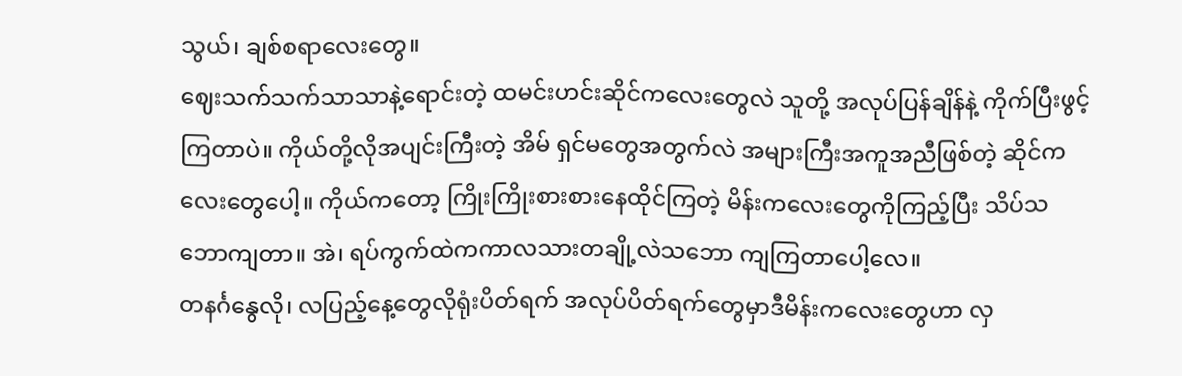သွယ်၊ ချစ်စရာလေးတွေ။
ဈေးသက်သက်သာသာနဲ့ရောင်းတဲ့ ထမင်းဟင်းဆိုင်ကလေးတွေလဲ သူတို့ အလုပ်ပြန်ချိန်နဲ့ ကိုက်ပြီးဖွင့်ကြတာပဲ။ ကိုယ်တို့လိုအပျင်းကြီးတဲ့ အိမ် ရှင်မတွေအတွက်လဲ အများကြီးအကူအညီဖြစ်တဲ့ ဆိုင်ကလေးတွေပေါ့။ ကိုယ်ကတော့ ကြိုးကြိုးစားစားနေထိုင်ကြတဲ့ မိန်းကလေးတွေကိုကြည့်ပြီး သိပ်သဘောကျတာ။ အဲ၊ ရပ်ကွက်ထဲကကာလသားတချို့လဲသဘော ကျကြတာပေါ့လေ။
တနင်္ဂနွေလို၊ လပြည့်နေ့တွေလိုရုံးပိတ်ရက် အလုပ်ပိတ်ရက်တွေမှာဒီမိန်းကလေးတွေဟာ လှ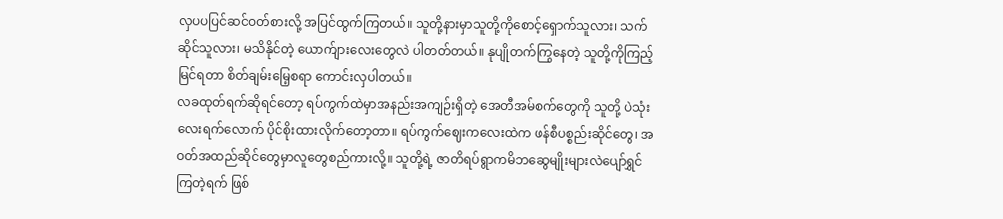လှပပပြင်ဆင်ဝတ်စားလို့ အပြင်ထွက်ကြတယ်။ သူတို့နားမှာသူတို့ကိုစောင့်ရှောက်သူလား၊ သက်ဆိုင်သူလား၊ မသိနိုင်တဲ့ ယောက်ျားလေးတွေလဲ ပါတတ်တယ်။ နုပျိုတက်ကြွနေတဲ့ သူတို့ကိုကြည့်မြင်ရတာ စိတ်ချမ်းမြေ့စရာ ကောင်းလှပါတယ်။
လခထုတ်ရက်ဆိုရင်တော့ ရပ်ကွက်ထဲမှာအနည်းအကျဉ်းရှိတဲ့ အေတီအမ်စက်တွေကို သူတို့ ပဲသုံးလေးရက်လောက် ပိုင်စိုးထားလိုက်တော့တာ။ ရပ်ကွက်ဈေးကလေးထဲက ဖန်စီပစ္စည်းဆိုင်တွေ၊ အဝတ်အထည်ဆိုင်တွေမှာလူတွေစည်ကားလို့။ သူတို့ရဲ့ ဇာတိရပ်ရွာကမိဘဆွေမျိုးများလဲပျော်ရွှင်ကြတဲ့ရက် ဖြစ်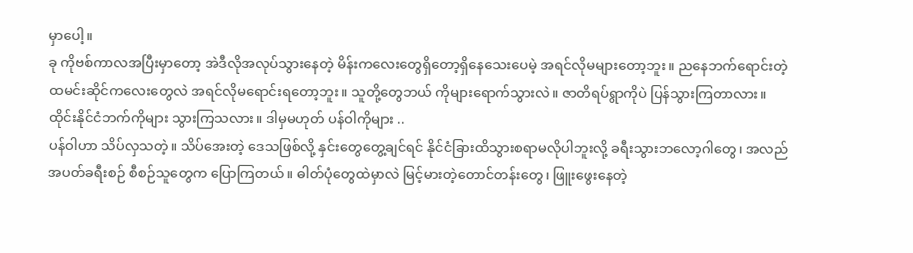မှာပေါ့။
ခု ကိုဗစ်ကာလအပြီးမှာတော့ အဲဒီလိုအလုပ်သွားနေတဲ့ မိန်းကလေးတွေရှိတော့ရှိနေသေးပေမဲ့ အရင်လိုမများတော့ဘူး။ ညနေဘက်ရောင်းတဲ့ ထမင်းဆိုင်ကလေးတွေလဲ အရင်လိုမရောင်းရတော့ဘူး။ သူတို့တွေဘယ် ကိုများရောက်သွားလဲ။ ဇာတိရပ်ရွာကိုပဲ ပြန်သွားကြတာလား။ ထိုင်းနိုင်ငံဘက်ကိုများ သွားကြသလား။ ဒါမှမဟုတ် ပန်ဝါကိုများ ..
ပန်ဝါဟာ သိပ်လှသတဲ့။ သိပ်အေးတဲ့ ဒေသဖြစ်လို့ နှင်းတွေတွေ့ချင်ရင် နိုင်ငံခြားထိသွားစရာမလိုပါဘူးလို့ ခရီးသွားဘလော့ဂါတွေ၊ အလည် အပတ်ခရီးစဉ် စီစဉ်သူတွေက ပြောကြတယ်။ ဓါတ်ပုံတွေထဲမှာလဲ မြင့်မားတဲ့တောင်တန်းတွေ၊ ဖြူးဖွေးနေတဲ့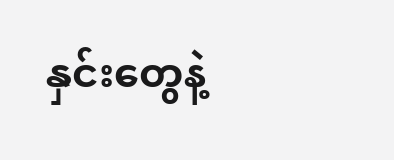နှင်းတွေနဲ့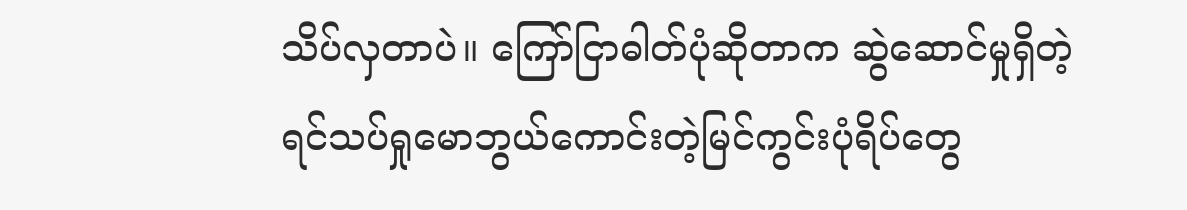သိပ်လှတာပဲ။ ကြော်ငြာဓါတ်ပုံဆိုတာက ဆွဲဆောင်မှုရှိတဲ့ ရင်သပ်ရှုမောဘွယ်ကောင်းတဲ့မြင်ကွင်းပုံရိပ်တွေ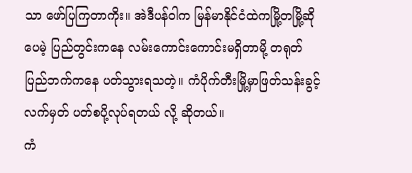သာ ဖော်ပြကြတာကိုး။ အဲဒီပန်ဝါက မြန်မာနိုင်ငံထဲကမြို့တမြို့ဆိုပေမဲ့ ပြည်တွင်းကနေ လမ်းကောင်းကောင်းမရှိတာမို့ တရုတ်ပြည်ဘက်ကနေ ပတ်သွားရသတဲ့။ ကံပိုက်တီးမြို့မှာဖြတ်သန်းခွင့်လက်မှတ် ပတ်စပို့လုပ်ရတယ် လို့ ဆိုတယ်။
ကံ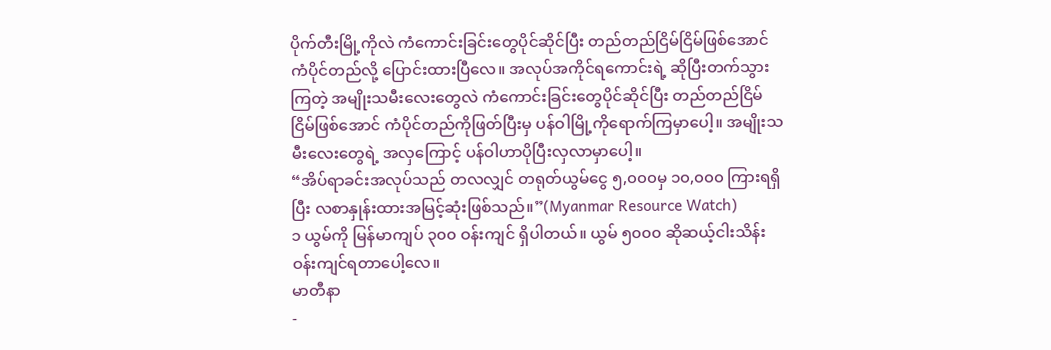ပိုက်တီးမြို့ကိုလဲ ကံကောင်းခြင်းတွေပိုင်ဆိုင်ပြီး တည်တည်ငြိမ်ငြိမ်ဖြစ်အောင် ကံပိုင်တည်လို့ ပြောင်းထားပြီလေ။ အလုပ်အကိုင်ရကောင်းရဲ့ ဆိုပြီးတက်သွားကြတဲ့ အမျိုးသမီးလေးတွေလဲ ကံကောင်းခြင်းတွေပိုင်ဆိုင်ပြီး တည်တည်ငြိမ်ငြိမ်ဖြစ်အောင် ကံပိုင်တည်ကိုဖြတ်ပြီးမှ ပန်ဝါမြို့ကိုရောက်ကြမှာပေါ့။ အမျိုးသမီးလေးတွေရဲ့ အလှကြောင့် ပန်ဝါဟာပိုပြီးလှလာမှာပေါ့။
“အိပ်ရာခင်းအလုပ်သည် တလလျှင် တရုတ်ယွမ်ငွေ ၅,၀၀၀မှ ၁၀,၀၀၀ ကြားရရှိပြီး လစာနှုန်းထားအမြင့်ဆုံးဖြစ်သည်။”(Myanmar Resource Watch)
၁ ယွမ်ကို မြန်မာကျပ် ၃၀၀ ဝန်းကျင် ရှိပါတယ်။ ယွမ် ၅၀၀၀ ဆိုဆယ့်ငါးသိန်းဝန်းကျင်ရတာပေါ့လေ။
မာတီနာ
-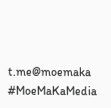t.me@moemaka
#MoeMaKaMedia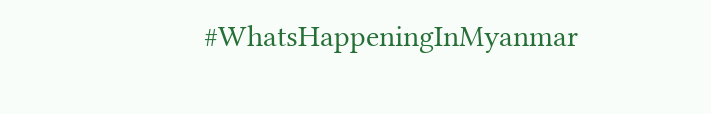#WhatsHappeningInMyanmar